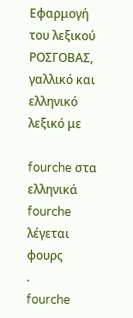Εφαρμογή του λεξικού ΡΟΣΓΟΒΑΣ, γαλλικό και ελληνικό λεξικό με

fourche στα ελληνικά
fourche
λέγεται
φουρς
.
fourche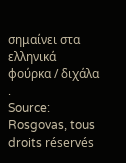σημαίνει στα ελληνικά
φούρκα / διχάλα
.
Source: Rosgovas, tous droits réservés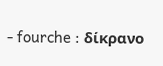- fourche : δίκρανο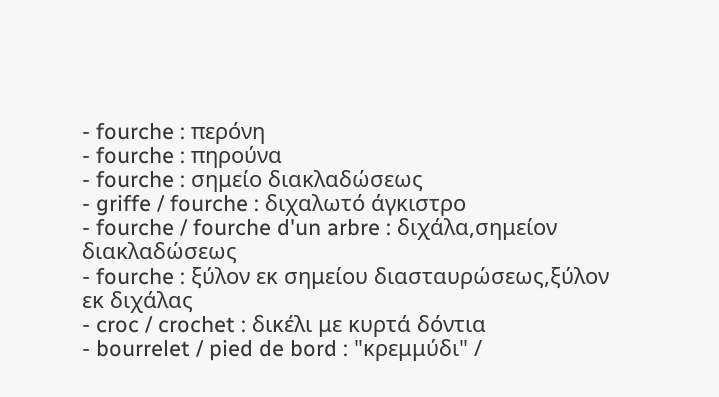- fourche : περόνη
- fourche : πηρούνα
- fourche : σημείο διακλαδώσεως
- griffe / fourche : διχαλωτό άγκιστρο
- fourche / fourche d'un arbre : διχάλα,σημείον διακλαδώσεως
- fourche : ξύλον εκ σημείου διασταυρώσεως,ξύλον εκ διχάλας
- croc / crochet : δικέλι με κυρτά δόντια
- bourrelet / pied de bord : "κρεμμύδι" /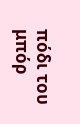πόδι του μπόρ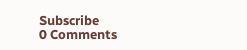Subscribe
0 Comments